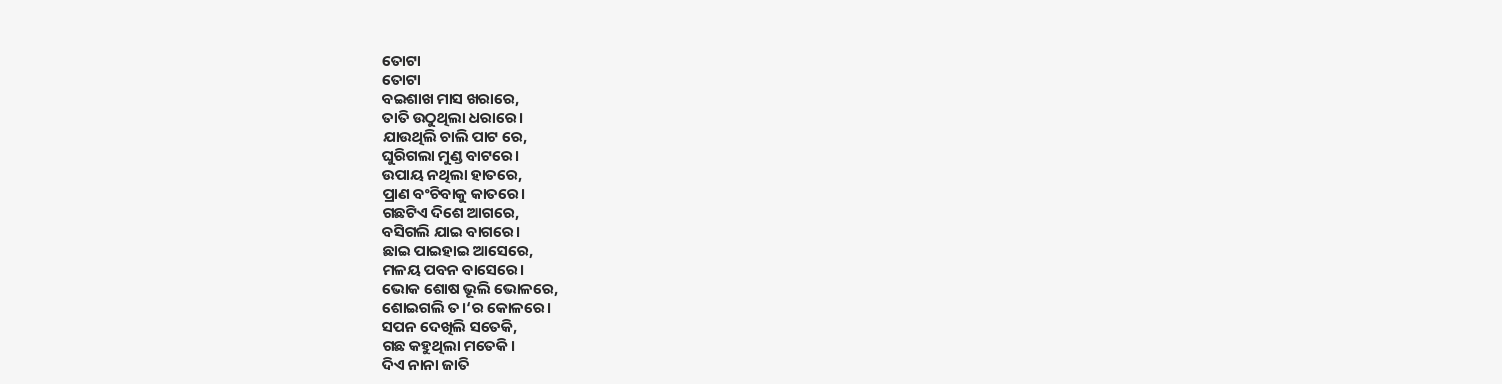ତୋଟା
ତୋଟା
ବଇଶାଖ ମାସ ଖରାରେ,
ତାତି ଉଠୁଥିଲା ଧରାରେ।
ଯାଉଥିଲି ଚାଲି ପାଟ ରେ,
ଘୁରିଗଲା ମୁଣ୍ଡ ବାଟରେ।
ଉପାୟ ନଥିଲା ହାତରେ,
ପ୍ରାଣ ବଂଚିବାକୁ କାତରେ।
ଗଛଟିଏ ଦିଶେ ଆଗରେ,
ବସିଗଲି ଯାଇ ବାଗରେ।
ଛାଇ ପାଇହାଇ ଆସେରେ,
ମଳୟ ପବନ ବାସେରେ।
ଭୋକ ଶୋଷ ଭୂଲି ଭୋଳରେ,
ଶୋଇଗଲି ତ।‘ର କୋଳରେ।
ସପନ ଦେଖିଲି ସତେକି,
ଗଛ କହୁଥିଲା ମତେକି।
ଦିଏ ନାନା ଜାତି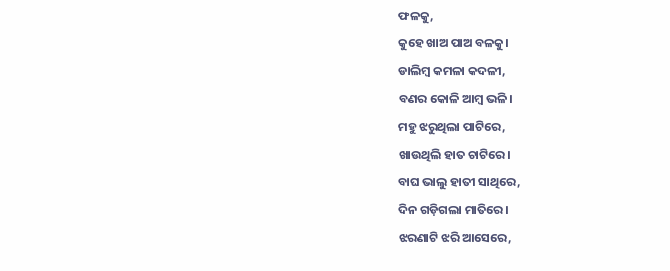ଫଳକୁ,
କୁହେ ଖାଅ ପାଅ ବଳକୁ।
ଡାଲିମ୍ବ କମଳା କଦଳୀ,
ବଣର କୋଳି ଆମ୍ବ ଭଳି।
ମହୁ ଝରୁଥିଲା ପାଟିରେ,
ଖାଉଥିଲି ହାତ ଚାଟିରେ।
ବାଘ ଭାଲୁ ହାତୀ ସାଥିରେ,
ଦିନ ଗଡ଼ିଗଲା ମାତିରେ।
ଝରଣାଟି ଝରି ଆସେରେ,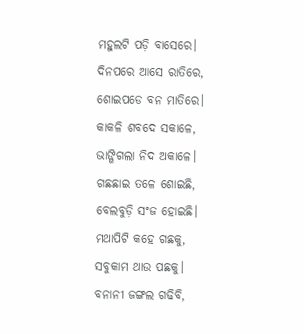ମହୁଲଟି ପଡ଼ି ବାସେରେ।
ଦିନପରେ ଆସେ ରାତିରେ,
ଶୋଇପଡେ ବନ ମାତିରେ।
କାକଳି ଶବଦେ ସକାଳେ,
ଭାଙ୍ଗିଗଲା ନିଦ ଅକାଳେ।
ଗଛଛାଇ ତଳେ ଶୋଇଛି,
ବେଲବୁଡ଼ି ସଂଜ ହୋଇଛି।
ମଥାପିଟି କହେ ଗଛକୁ,
ସବୁକାମ ଥାଉ ପଛକୁ।
ବନାନୀ ଜଙ୍ଗଲ ଗଢିବି,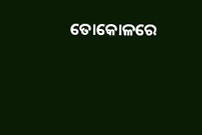ତୋକୋଳରେ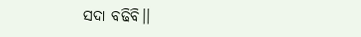ସଦା ବଢିବି।।